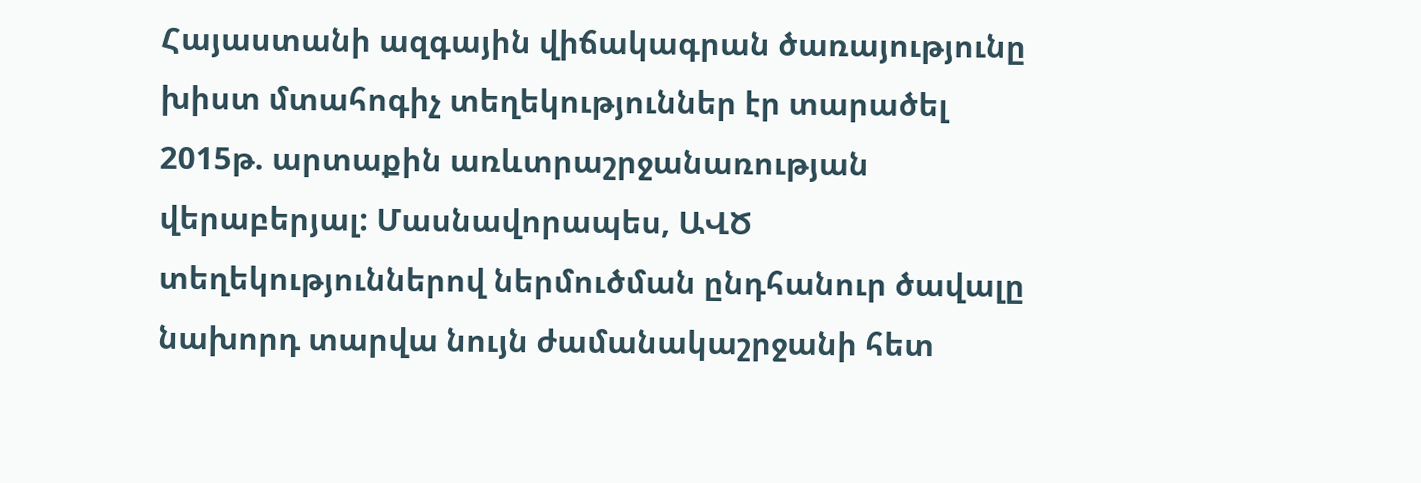Հայաստանի ազգային վիճակագրան ծառայությունը խիստ մտահոգիչ տեղեկություններ էր տարածել 2015թ. արտաքին առևտրաշրջանառության վերաբերյալ: Մասնավորապես, ԱՎԾ տեղեկություններով ներմուծման ընդհանուր ծավալը նախորդ տարվա նույն ժամանակաշրջանի հետ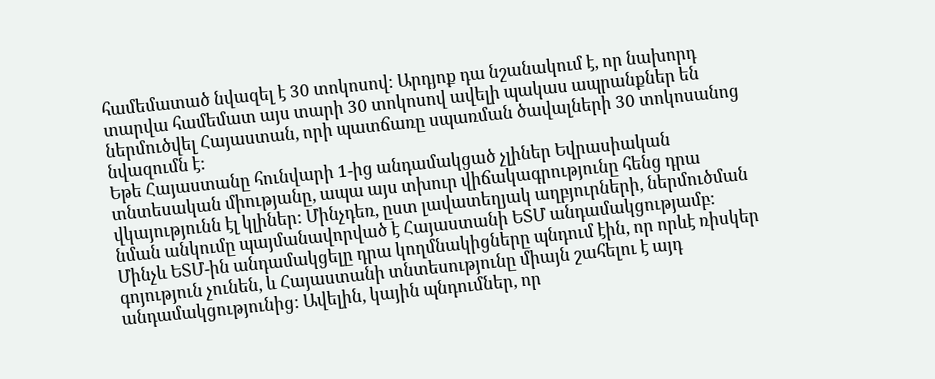համեմատած նվազել է 30 տոկոսով: Արդյոք դա նշանակում է, որ նախորդ տարվա համեմատ այս տարի 30 տոկոսով ավելի պակաս ապրանքներ են ներմուծվել Հայաստան, որի պատճառը սպառման ծավալների 30 տոկոսանոց նվազումն է:
Եթե Հայաստանը հունվարի 1-ից անդամակցած չլիներ Եվրասիական տնտեսական միությանը, ապա այս տխուր վիճակագրությունը հենց դրա վկայությունն էլ կլիներ: Մինչդեռ, ըստ լավատեղյակ աղբյուրների, ներմուծման նման անկումը պայմանավորված է Հայաստանի ԵՏՄ անդամակցությամբ:
Մինչև ԵՏՄ-ին անդամակցելը դրա կողմնակիցները պնդում էին, որ որևէ ռիսկեր գոյություն չունեն, և Հայաստանի տնտեսությունը միայն շահելու է այդ անդամակցությունից: Ավելին, կային պնդումներ, որ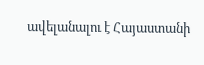ավելանալու է Հայաստանի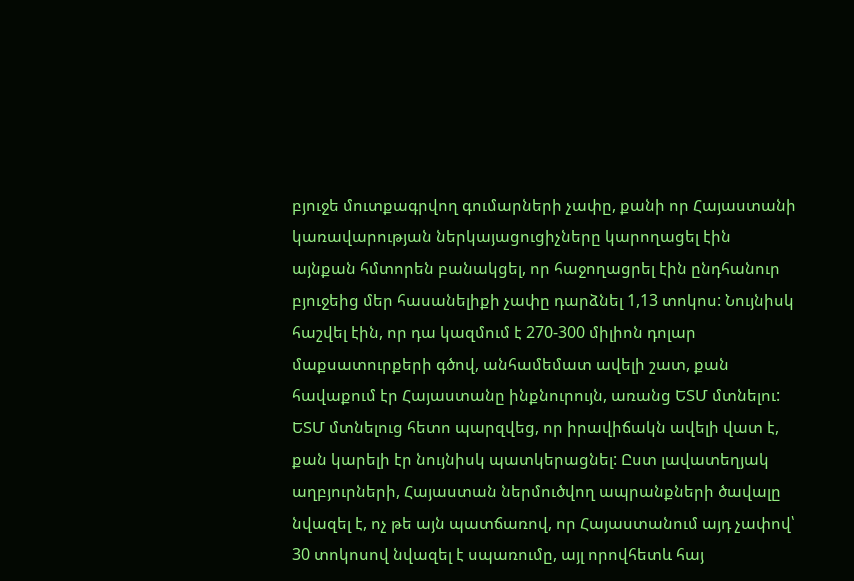բյուջե մուտքագրվող գումարների չափը, քանի որ Հայաստանի կառավարության ներկայացուցիչները կարողացել էին այնքան հմտորեն բանակցել, որ հաջողացրել էին ընդհանուր բյուջեից մեր հասանելիքի չափը դարձնել 1,13 տոկոս: Նույնիսկ հաշվել էին, որ դա կազմում է 270-300 միլիոն դոլար մաքսատուրքերի գծով, անհամեմատ ավելի շատ, քան հավաքում էր Հայաստանը ինքնուրույն, առանց ԵՏՄ մտնելու:
ԵՏՄ մտնելուց հետո պարզվեց, որ իրավիճակն ավելի վատ է, քան կարելի էր նույնիսկ պատկերացնել: Ըստ լավատեղյակ աղբյուրների, Հայաստան ներմուծվող ապրանքների ծավալը նվազել է, ոչ թե այն պատճառով, որ Հայաստանում այդ չափով՝ 30 տոկոսով նվազել է սպառումը, այլ որովհետև հայ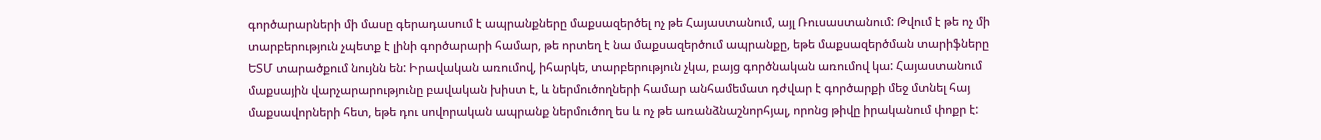գործարարների մի մասը գերադասում է ապրանքները մաքսազերծել ոչ թե Հայաստանում, այլ Ռուսաստանում: Թվում է թե ոչ մի տարբերություն չպետք է լինի գործարարի համար, թե որտեղ է նա մաքսազերծում ապրանքը, եթե մաքսազերծման տարիֆները ԵՏՄ տարածքում նույնն են: Իրավական առումով, իհարկե, տարբերություն չկա, բայց գործնական առումով կա: Հայաստանում մաքսային վարչարարությունը բավական խիստ է, և ներմուծողների համար անհամեմատ դժվար է գործարքի մեջ մտնել հայ մաքսավորների հետ, եթե դու սովորական ապրանք ներմուծող ես և ոչ թե առանձնաշնորհյալ, որոնց թիվը իրականում փոքր է: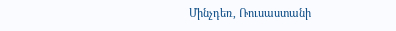Մինչդեռ, Ռուսաստանի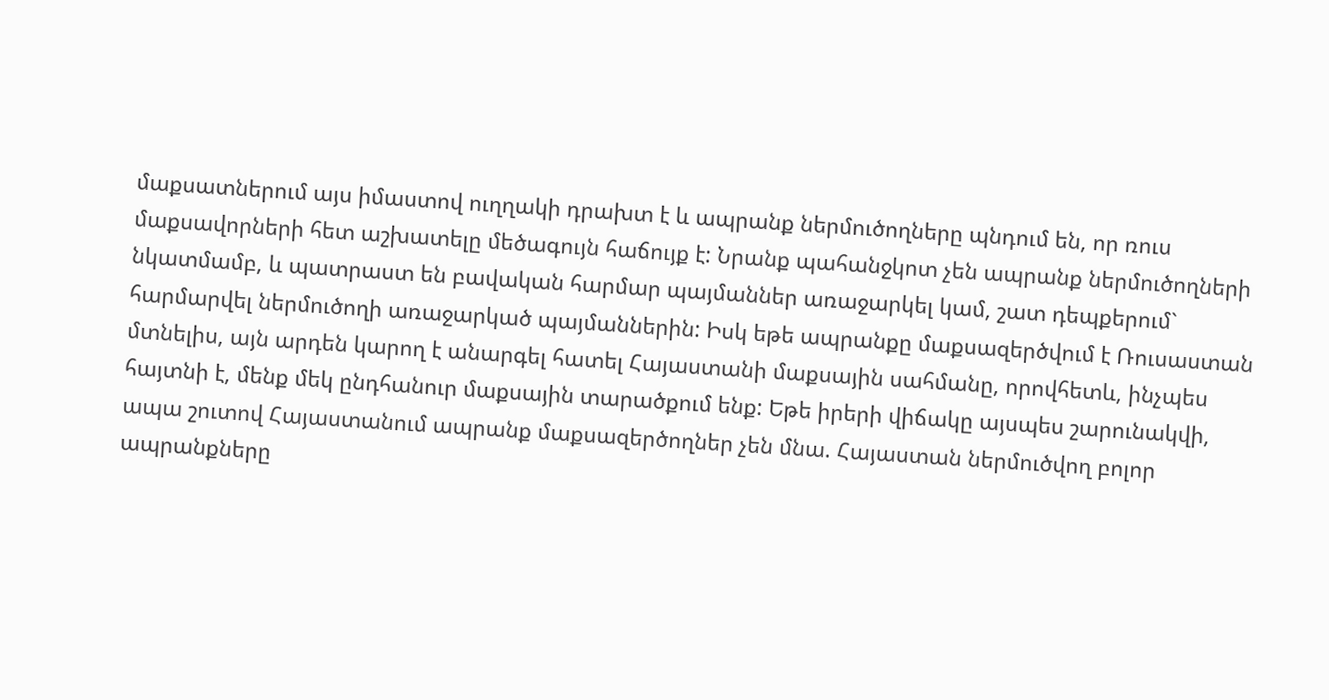մաքսատներում այս իմաստով ուղղակի դրախտ է և ապրանք ներմուծողները պնդում են, որ ռուս մաքսավորների հետ աշխատելը մեծագույն հաճույք է: Նրանք պահանջկոտ չեն ապրանք ներմուծողների նկատմամբ, և պատրաստ են բավական հարմար պայմաններ առաջարկել կամ, շատ դեպքերում` հարմարվել ներմուծողի առաջարկած պայմաններին: Իսկ եթե ապրանքը մաքսազերծվում է Ռուսաստան մտնելիս, այն արդեն կարող է անարգել հատել Հայաստանի մաքսային սահմանը, որովհետև, ինչպես հայտնի է, մենք մեկ ընդհանուր մաքսային տարածքում ենք: Եթե իրերի վիճակը այսպես շարունակվի, ապա շուտով Հայաստանում ապրանք մաքսազերծողներ չեն մնա. Հայաստան ներմուծվող բոլոր ապրանքները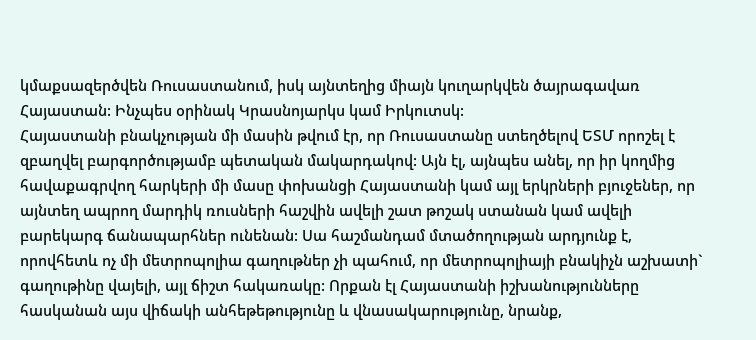կմաքսազերծվեն Ռուսաստանում, իսկ այնտեղից միայն կուղարկվեն ծայրագավառ Հայաստան: Ինչպես օրինակ Կրասնոյարկս կամ Իրկուտսկ:
Հայաստանի բնակչության մի մասին թվում էր, որ Ռուսաստանը ստեղծելով ԵՏՄ որոշել է զբաղվել բարգործությամբ պետական մակարդակով: Այն էլ, այնպես անել, որ իր կողմից հավաքագրվող հարկերի մի մասը փոխանցի Հայաստանի կամ այլ երկրների բյուջեներ, որ այնտեղ ապրող մարդիկ ռուսների հաշվին ավելի շատ թոշակ ստանան կամ ավելի բարեկարգ ճանապարհներ ունենան: Սա հաշմանդամ մտածողության արդյունք է, որովհետև ոչ մի մետրոպոլիա գաղութներ չի պահում, որ մետրոպոլիայի բնակիչն աշխատի` գաղութինը վայելի, այլ ճիշտ հակառակը: Որքան էլ Հայաստանի իշխանությունները հասկանան այս վիճակի անհեթեթությունը և վնասակարությունը, նրանք,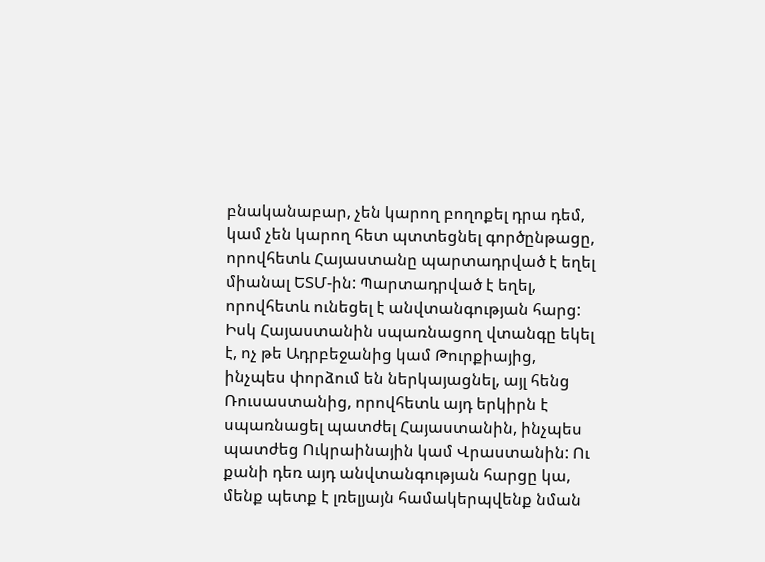բնականաբար, չեն կարող բողոքել դրա դեմ, կամ չեն կարող հետ պտտեցնել գործընթացը, որովհետև Հայաստանը պարտադրված է եղել միանալ ԵՏՄ-ին: Պարտադրված է եղել, որովհետև ունեցել է անվտանգության հարց: Իսկ Հայաստանին սպառնացող վտանգը եկել է, ոչ թե Ադրբեջանից կամ Թուրքիայից, ինչպես փորձում են ներկայացնել, այլ հենց Ռուսաստանից, որովհետև այդ երկիրն է սպառնացել պատժել Հայաստանին, ինչպես պատժեց Ուկրաինային կամ Վրաստանին: Ու քանի դեռ այդ անվտանգության հարցը կա, մենք պետք է լռելյայն համակերպվենք նման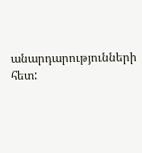անարդարությունների հետ: